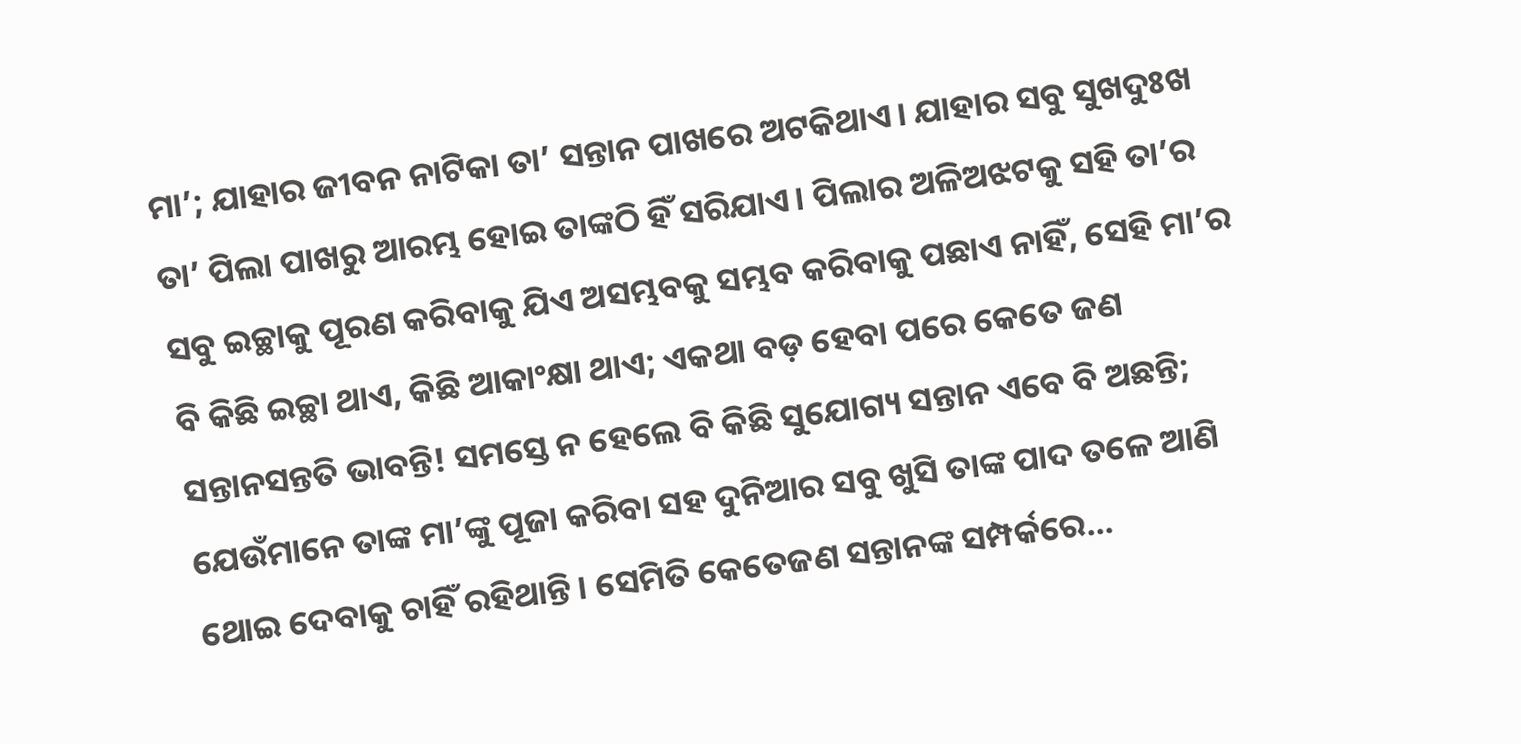ମା’; ଯାହାର ଜୀବନ ନାଟିକା ତା’ ସନ୍ତାନ ପାଖରେ ଅଟକିଥାଏ। ଯାହାର ସବୁ ସୁଖଦୁଃଖ ତା’ ପିଲା ପାଖରୁ ଆରମ୍ଭ ହୋଇ ତାଙ୍କଠି ହିଁ ସରିଯାଏ। ପିଲାର ଅଳିଅଝଟକୁ ସହି ତା’ର ସବୁ ଇଚ୍ଛାକୁ ପୂରଣ କରିବାକୁ ଯିଏ ଅସମ୍ଭବକୁ ସମ୍ଭବ କରିବାକୁ ପଛାଏ ନାହିଁ, ସେହି ମା’ର ବି କିଛି ଇଚ୍ଛା ଥାଏ, କିଛି ଆକାଂକ୍ଷା ଥାଏ; ଏକଥା ବଡ଼ ହେବା ପରେ କେତେ ଜଣ ସନ୍ତାନସନ୍ତତି ଭାବନ୍ତି! ସମସ୍ତେ ନ ହେଲେ ବି କିଛି ସୁଯୋଗ୍ୟ ସନ୍ତାନ ଏବେ ବି ଅଛନ୍ତି; ଯେଉଁମାନେ ତାଙ୍କ ମା’ଙ୍କୁ ପୂଜା କରିବା ସହ ଦୁନିଆର ସବୁ ଖୁସି ତାଙ୍କ ପାଦ ତଳେ ଆଣି ଥୋଇ ଦେବାକୁ ଚାହିଁ ରହିଥାନ୍ତି। ସେମିତି କେତେଜଣ ସନ୍ତାନଙ୍କ ସମ୍ପର୍କରେ…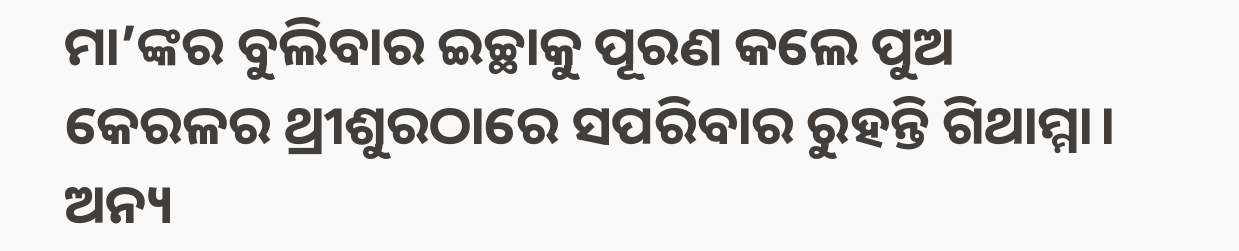ମା’ଙ୍କର ବୁଲିବାର ଇଚ୍ଛାକୁ ପୂରଣ କଲେ ପୁଅ
କେରଳର ଥ୍ରୀଶୁରଠାରେ ସପରିବାର ରୁହନ୍ତି ଗିଥାମ୍ମା। ଅନ୍ୟ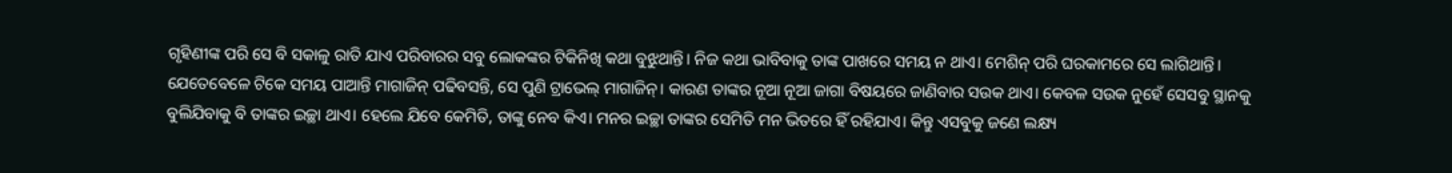ଗୃହିଣୀଙ୍କ ପରି ସେ ବି ସକାଳୁ ରାତି ଯାଏ ପରିବାରର ସବୁ ଲୋକଙ୍କର ଟିକିନିଖି କଥା ବୁଝୁଥାନ୍ତି। ନିଜ କଥା ଭାବିବାକୁ ତାଙ୍କ ପାଖରେ ସମୟ ନ ଥାଏ। ମେଶିନ୍ ପରି ଘରକାମରେ ସେ ଲାଗିଥାନ୍ତି। ଯେତେବେଳେ ଟିକେ ସମୟ ପାଆନ୍ତି ମାଗାଜିନ୍ ପଢିବସନ୍ତି, ସେ ପୁଣି ଟ୍ରାଭେଲ୍ ମାଗାଜିନ୍। କାରଣ ତାଙ୍କର ନୂଆ ନୂଆ ଜାଗା ବିଷୟରେ ଜାଣିବାର ସଉକ ଥାଏ। କେବଳ ସଉକ ନୁହେଁ ସେସବୁ ସ୍ଥାନକୁ ବୁଲିଯିବାକୁ ବି ତାଙ୍କର ଇଚ୍ଛା ଥାଏ। ହେଲେ ଯିବେ କେମିତି, ତାଙ୍କୁ ନେବ କିଏ। ମନର ଇଚ୍ଛା ତାଙ୍କର ସେମିତି ମନ ଭିତରେ ହିଁ ରହିଯାଏ। କିନ୍ତୁ ଏସବୁକୁ ଜଣେ ଲକ୍ଷ୍ୟ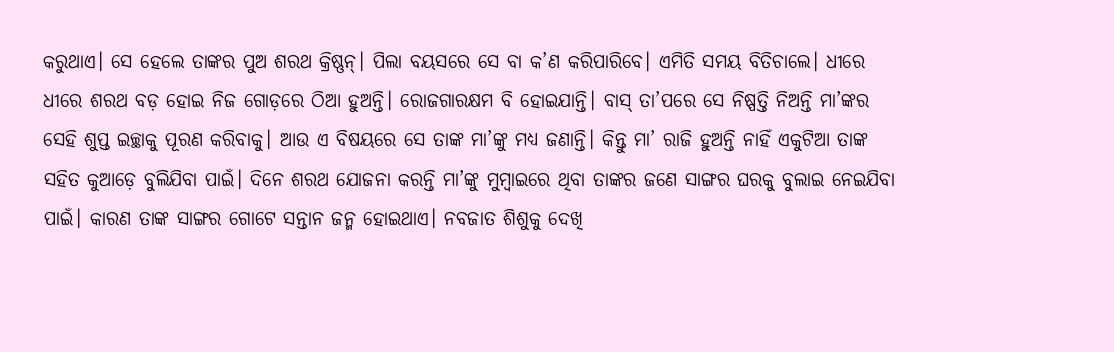କରୁଥାଏ। ସେ ହେଲେ ତାଙ୍କର ପୁଅ ଶରଥ କ୍ରିଷ୍ଣନ୍। ପିଲା ବୟସରେ ସେ ବା କ’ଣ କରିପାରିବେ। ଏମିତି ସମୟ ବିତିଚାଲେ। ଧୀରେ ଧୀରେ ଶରଥ ବଡ଼ ହୋଇ ନିଜ ଗୋଡ଼ରେ ଠିଆ ହୁଅନ୍ତି। ରୋଜଗାରକ୍ଷମ ବି ହୋଇଯାନ୍ତି। ବାସ୍ ତା’ପରେ ସେ ନିଷ୍ପତ୍ତି ନିଅନ୍ତି ମା’ଙ୍କର ସେହି ଶୁପ୍ତ ଇଚ୍ଛାକୁ ପୂରଣ କରିବାକୁ। ଆଉ ଏ ବିଷୟରେ ସେ ତାଙ୍କ ମା’ଙ୍କୁ ମଧ୍ୟ ଜଣାନ୍ତି। କିନ୍ତୁ ମା’ ରାଜି ହୁଅନ୍ତି ନାହିଁ ଏକୁଟିଆ ତାଙ୍କ ସହିତ କୁଆଡ଼େ ବୁଲିଯିବା ପାଇଁ। ଦିନେ ଶରଥ ଯୋଜନା କରନ୍ତି ମା’ଙ୍କୁ ମୁମ୍ବାଇରେ ଥିବା ତାଙ୍କର ଜଣେ ସାଙ୍ଗର ଘରକୁ ବୁଲାଇ ନେଇଯିବା ପାଇଁ। କାରଣ ତାଙ୍କ ସାଙ୍ଗର ଗୋଟେ ସନ୍ତାନ ଜନ୍ମ ହୋଇଥାଏ। ନବଜାତ ଶିଶୁକୁ ଦେଖି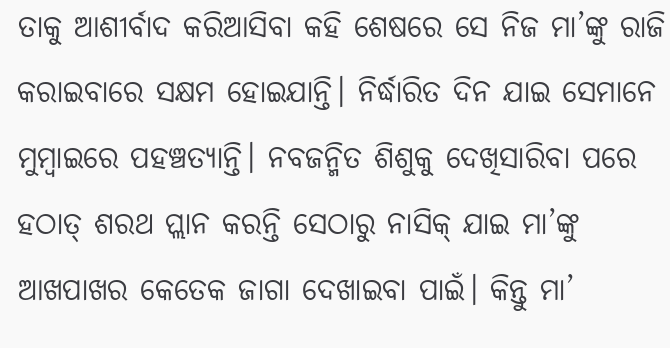ତାକୁ ଆଶୀର୍ବାଦ କରିଆସିବା କହି ଶେଷରେ ସେ ନିଜ ମା’ଙ୍କୁ ରାଜି କରାଇବାରେ ସକ୍ଷମ ହୋଇଯାନ୍ତି। ନିର୍ଦ୍ଧାରିତ ଦିନ ଯାଇ ସେମାନେ ମୁମ୍ବାଇରେ ପହଞ୍ଚତ୍ୟାନ୍ତି। ନବଜନ୍ମିତ ଶିଶୁକୁ ଦେଖିସାରିବା ପରେ ହଠାତ୍ ଶରଥ ପ୍ଲାନ କରନ୍ତି ସେଠାରୁ ନାସିକ୍ ଯାଇ ମା’ଙ୍କୁ ଆଖପାଖର କେତେକ ଜାଗା ଦେଖାଇବା ପାଇଁ। କିନ୍ତୁ ମା’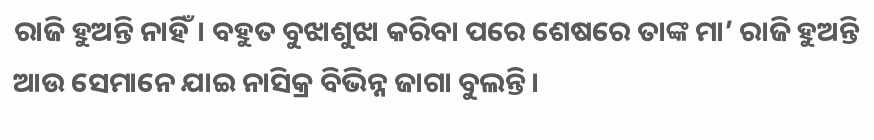ରାଜି ହୁଅନ୍ତି ନାହିଁ। ବହୁତ ବୁଝାଶୁଝା କରିବା ପରେ ଶେଷରେ ତାଙ୍କ ମା’ ରାଜି ହୁଅନ୍ତି ଆଉ ସେମାନେ ଯାଇ ନାସିକ୍ର ବିଭିନ୍ନ ଜାଗା ବୁଲନ୍ତି।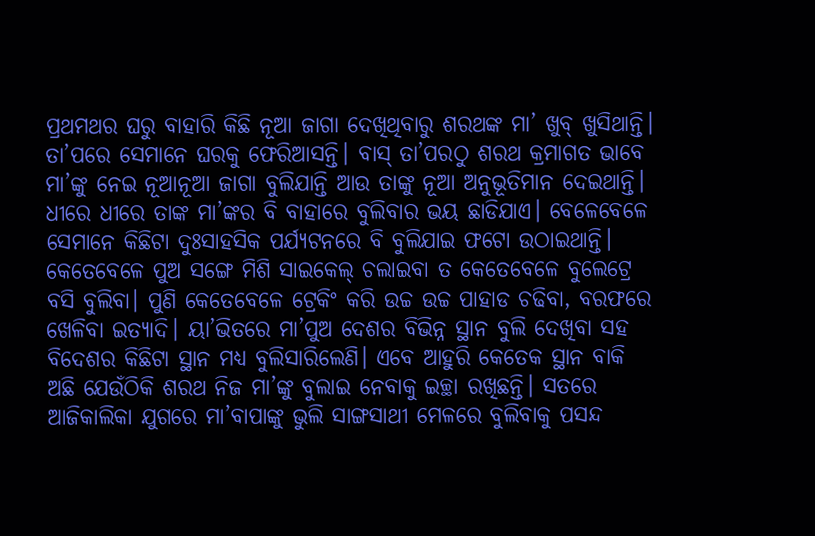ପ୍ରଥମଥର ଘରୁ ବାହାରି କିଛି ନୂଆ ଜାଗା ଦେଖିଥିବାରୁ ଶରଥଙ୍କ ମା’ ଖୁବ୍ ଖୁସିଥାନ୍ତି। ତା’ପରେ ସେମାନେ ଘରକୁ ଫେରିଆସନ୍ତି। ବାସ୍ ତା’ପରଠୁ ଶରଥ କ୍ରମାଗତ ଭାବେ ମା’ଙ୍କୁ ନେଇ ନୂଆନୂଆ ଜାଗା ବୁଲିଯାନ୍ତି ଆଉ ତାଙ୍କୁ ନୂଆ ଅନୁଭୂତିମାନ ଦେଇଥାନ୍ତି। ଧୀରେ ଧୀରେ ତାଙ୍କ ମା’ଙ୍କର ବି ବାହାରେ ବୁଲିବାର ଭୟ ଛାଡିଯାଏ। ବେଳେବେଳେ ସେମାନେ କିଛିଟା ଦୁଃସାହସିକ ପର୍ଯ୍ୟଟନରେ ବି ବୁଲିଯାଇ ଫଟୋ ଉଠାଇଥାନ୍ତି। କେତେବେଳେ ପୁଅ ସଙ୍ଗେ ମିଶି ସାଇକେଲ୍ ଚଲାଇବା ତ କେତେବେଳେ ବୁଲେଟ୍ରେ ବସି ବୁଲିବା। ପୁଣି କେତେବେଳେ ଟ୍ରେକିଂ କରି ଉଚ୍ଚ ଉଚ୍ଚ ପାହାଡ ଚଢିବା, ବରଫରେ ଖେଳିବା ଇତ୍ୟାଦି। ୟା’ଭିତରେ ମା’ପୁଅ ଦେଶର ବିଭିନ୍ନ ସ୍ଥାନ ବୁଲି ଦେଖିବା ସହ ବିଦେଶର କିଛିଟା ସ୍ଥାନ ମଧ୍ୟ ବୁଲିସାରିଲେଣି। ଏବେ ଆହୁରି କେତେକ ସ୍ଥାନ ବାକି ଅଛି ଯେଉଁଠିକି ଶରଥ ନିଜ ମା’ଙ୍କୁ ବୁଲାଇ ନେବାକୁ ଇଚ୍ଛା ରଖିଛନ୍ତି। ସତରେ ଆଜିକାଲିକା ଯୁଗରେ ମା’ବାପାଙ୍କୁ ଭୁଲି ସାଙ୍ଗସାଥୀ ମେଳରେ ବୁଲିବାକୁ ପସନ୍ଦ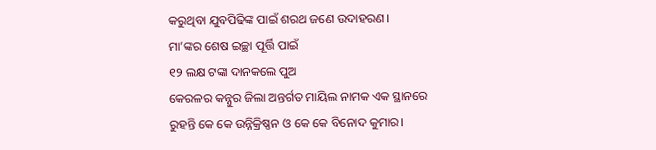କରୁଥିବା ଯୁବପିଢିଙ୍କ ପାଇଁ ଶରଥ ଜଣେ ଉଦାହରଣ।
ମା’ଙ୍କର ଶେଷ ଇଚ୍ଛା ପୂର୍ତ୍ତି ପାଇଁ
୧୨ ଲକ୍ଷ ଟଙ୍କା ଦାନକଲେ ପୁଅ
କେରଳର କନ୍ନୁର ଜିଲା ଅନ୍ତର୍ଗତ ମାୟିଲ ନାମକ ଏକ ସ୍ଥାନରେ ରୁହନ୍ତି କେ କେ ଉନ୍ନିକ୍ରିଷ୍ଣନ ଓ କେ କେ ବିନୋଦ କୁମାର।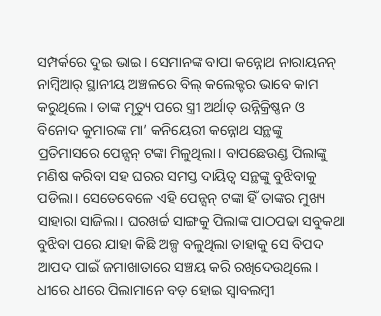ସମ୍ପର୍କରେ ଦୁଇ ଭାଇ। ସେମାନଙ୍କ ବାପା କନ୍ନୋଥ ନାରାୟନନ୍ ନାମ୍ବିଆର୍ ସ୍ଥାନୀୟ ଅଞ୍ଚଳରେ ବିଲ୍ କଲେକ୍ଟର ଭାବେ କାମ କରୁଥିଲେ। ତାଙ୍କ ମୃତ୍ୟୁ ପରେ ସ୍ତ୍ରୀ ଅର୍ଥାତ୍ ଉନ୍ନିକ୍ରିଷ୍ଣନ ଓ ବିନୋଦ କୁମାରଙ୍କ ମା’ କନିୟେରୀ କନ୍ନୋଥ ସନ୍ଥଙ୍କୁ ପ୍ରତିମାସରେ ପେନ୍ସନ୍ ଟଙ୍କା ମିଳୁଥିଲା। ବାପଛେଉଣ୍ଡ ପିଲାଙ୍କୁ ମଣିଷ କରିବା ସହ ଘରର ସମସ୍ତ ଦାୟିତ୍ୱ ସନ୍ଥଙ୍କୁ ବୁଝିବାକୁ ପଡିଲା। ସେତେବେଳେ ଏହି ପେନ୍ସନ୍ ଟଙ୍କା ହିଁ ତାଙ୍କର ମୁଖ୍ୟ ସାହାରା ସାଜିଲା। ଘରଖର୍ଚ୍ଚ ସାଙ୍ଗକୁ ପିଲାଙ୍କ ପାଠପଢା ସବୁକଥା ବୁଝିବା ପରେ ଯାହା କିଛି ଅଳ୍ପ ବଳୁଥିଲା ତାହାକୁ ସେ ବିପଦ ଆପଦ ପାଇଁ ଜମାଖାତାରେ ସଞ୍ଚୟ କରି ରଖିଦେଉଥିଲେ। ଧୀରେ ଧୀରେ ପିଲାମାନେ ବଡ଼ ହୋଇ ସ୍ବାବଲମ୍ବୀ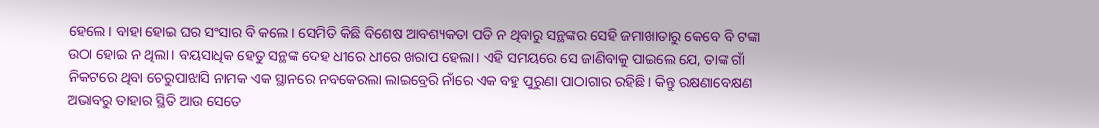ହେଲେ। ବାହା ହୋଇ ଘର ସଂସାର ବି କଲେ। ସେମିତି କିଛି ବିଶେଷ ଆବଶ୍ୟକତା ପଡି ନ ଥିବାରୁ ସନ୍ଥଙ୍କର ସେହି ଜମାଖାତାରୁ କେବେ ବି ଟଙ୍କା ଉଠା ହୋଇ ନ ଥିଲା। ବୟସାଧିକ ହେତୁ ସନ୍ଥଙ୍କ ଦେହ ଧୀରେ ଧୀରେ ଖରାପ ହେଲା। ଏହି ସମୟରେ ସେ ଜାଣିବାକୁ ପାଇଲେ ଯେ, ତାଙ୍କ ଗାଁ ନିକଟରେ ଥିବା ଚେରୁପାଝାସି ନାମକ ଏକ ସ୍ଥାନରେ ନବକେରଲା ଲାଇବ୍ରେରି ନାଁରେ ଏକ ବହୁ ପୁରୁଣା ପାଠାଗାର ରହିଛି। କିନ୍ତୁ ରକ୍ଷଣାବେକ୍ଷଣ ଅଭାବରୁ ତାହାର ସ୍ଥିତି ଆଉ ସେତେ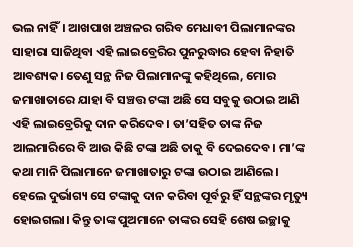ଭଲ ନାହିଁ। ଆଖପାଖ ଅଞ୍ଚଳର ଗରିବ ମେଧାବୀ ପିଲାମାନଙ୍କର ସାହାରା ସାଜିଥିବା ଏହି ଲାଇବ୍ରେରିର ପୁନରୁଦ୍ଧାର ହେବା ନିହାତି ଆବଶ୍ୟକ। ତେଣୁ ସନ୍ଥ ନିଜ ପିଲାମାନଙ୍କୁ କହିଥିଲେ, ମୋର ଜମାଖାତାରେ ଯାହା ବି ସଞ୍ଚତ୍ତ ଟଙ୍କା ଅଛି ସେ ସବୁକୁ ଉଠାଇ ଆଣି ଏହି ଲାଇବ୍ରେରିକୁ ଦାନ କରିଦେବ। ତା’ସହିତ ତାଙ୍କ ନିଜ ଆଲମାରିରେ ବି ଆଉ କିଛି ଟଙ୍କା ଅଛି ତାକୁ ବି ଦେଇଦେବ। ମା’ଙ୍କ କଥା ମାନି ପିଲାମାନେ ଜମାଖାତାରୁ ଟଙ୍କା ଉଠାଇ ଆଣିଲେ। ହେଲେ ଦୁର୍ଭାଗ୍ୟ ସେ ଟଙ୍କାକୁ ଦାନ କରିବା ପୂର୍ବରୁ ହିଁ ସନ୍ଥଙ୍କର ମୃତ୍ୟୁ ହୋଇଗଲା। କିନ୍ତୁ ତାଙ୍କ ପୁଅମାନେ ତାଙ୍କର ସେହି ଶେଷ ଇଚ୍ଛାକୁ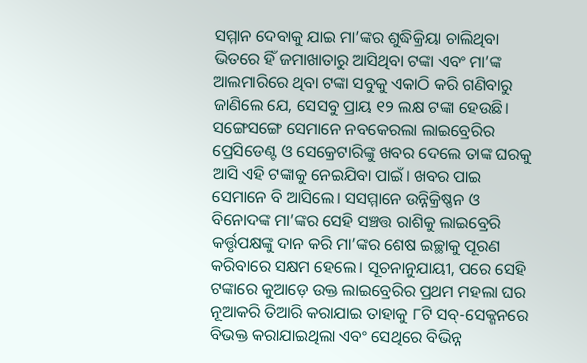ସମ୍ମାନ ଦେବାକୁ ଯାଇ ମା’ଙ୍କର ଶୁଦ୍ଧିକ୍ରିୟା ଚାଲିଥିବା ଭିତରେ ହିଁ ଜମାଖାତାରୁ ଆସିଥିବା ଟଙ୍କା ଏବଂ ମା’ଙ୍କ ଆଲମାରିରେ ଥିବା ଟଙ୍କା ସବୁକୁ ଏକାଠି କରି ଗଣିବାରୁ ଜାଣିଲେ ଯେ, ସେସବୁ ପ୍ରାୟ ୧୨ ଲକ୍ଷ ଟଙ୍କା ହେଉଛି। ସଙ୍ଗେସଙ୍ଗେ ସେମାନେ ନବକେରଲା ଲାଇବ୍ରେରିର ପ୍ରେସିଡେଣ୍ଟ ଓ ସେକ୍ରେଟାରିଙ୍କୁ ଖବର ଦେଲେ ତାଙ୍କ ଘରକୁ ଆସି ଏହି ଟଙ୍କାକୁ ନେଇଯିବା ପାଇଁ। ଖବର ପାଇ ସେମାନେ ବି ଆସିଲେ। ସସମ୍ମାନେ ଉନ୍ନିକ୍ରିଷ୍ଣନ ଓ ବିନୋଦଙ୍କ ମା’ଙ୍କର ସେହି ସଞ୍ଚତ୍ତ ରାଶିକୁ ଲାଇବ୍ରେରି କର୍ତ୍ତୃପକ୍ଷଙ୍କୁ ଦାନ କରି ମା’ଙ୍କର ଶେଷ ଇଚ୍ଛାକୁ ପୂରଣ କରିବାରେ ସକ୍ଷମ ହେଲେ। ସୂଚନାନୁଯାୟୀ, ପରେ ସେହି ଟଙ୍କାରେ କୁଆଡ଼େ ଉକ୍ତ ଲାଇବ୍ରେରିର ପ୍ରଥମ ମହଲା ଘର ନୂଆକରି ତିଆରି କରାଯାଇ ତାହାକୁ ୮ଟି ସବ୍-ସେକ୍ଶନରେ ବିଭକ୍ତ କରାଯାଇଥିଲା ଏବଂ ସେଥିରେ ବିଭିନ୍ନ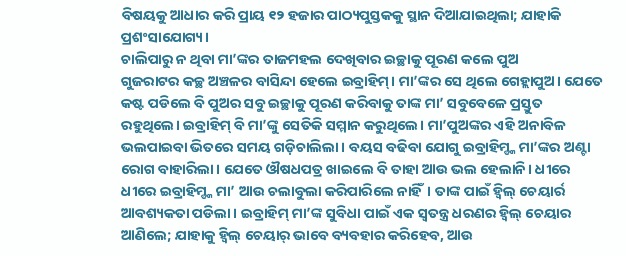ବିଷୟକୁ ଆଧାର କରି ପ୍ରାୟ ୧୨ ହଜାର ପାଠ୍ୟପୁସ୍ତକକୁ ସ୍ଥାନ ଦିଆଯାଇଥିଲା; ଯାହାକି ପ୍ରଶଂସାଯୋଗ୍ୟ।
ଚାଲିପାରୁ ନ ଥିବା ମା’ଙ୍କର ତାଜମହଲ ଦେଖିବାର ଇଚ୍ଛାକୁ ପୂରଣ କଲେ ପୁଅ
ଗୁଜରାଟର କଚ୍ଛ ଅଞ୍ଚଳର ବାସିନ୍ଦା ହେଲେ ଇବ୍ରାହିମ୍। ମା’ଙ୍କର ସେ ଥିଲେ ଗେହ୍ଲାପୁଅ। ଯେତେ କଷ୍ଟ ପଡିଲେ ବି ପୁଅର ସବୁ ଇଚ୍ଛାକୁ ପୂରଣ କରିବାକୁ ତାଙ୍କ ମା’ ସବୁବେଳେ ପ୍ରସ୍ତୁତ ରହୁଥିଲେ। ଇବ୍ରାହିମ୍ ବି ମା’ଙ୍କୁ ସେତିକି ସମ୍ମାନ କରୁଥିଲେ। ମା’ପୁଅଙ୍କର ଏହି ଅନାବିଳ ଭଲପାଇବା ଭିତରେ ସମୟ ଗଡ଼ିଚାଲିଲା। ବୟସ ବଢିବା ଯୋଗୁ ଇବ୍ରାହିମ୍ଙ୍କ ମା’ଙ୍କର ଅଣ୍ଟା ରୋଗ ବାହାରିଲା। ଯେତେ ଔଷଧପତ୍ର ଖାଇଲେ ବି ତାହା ଆଉ ଭଲ ହେଲାନି। ଧୀରେ ଧୀରେ ଇବ୍ରାହିମ୍ଙ୍କ ମା’ ଆଉ ଚଲାବୁଲା କରିପାରିଲେ ନାହିଁ। ତାଙ୍କ ପାଇଁ ହ୍ବିଲ୍ ଚେୟାର୍ର ଆବଶ୍ୟକତା ପଡିଲା। ଇବ୍ରାହିମ୍ ମା’ଙ୍କ ସୁବିଧା ପାଇଁ ଏକ ସ୍ବତନ୍ତ୍ର ଧରଣର ହ୍ବିଲ୍ ଚେୟାର ଆଣିଲେ; ଯାହାକୁ ହ୍ବିଲ୍ ଚେୟାର୍ ଭାବେ ବ୍ୟବହାର କରିହେବ, ଆଉ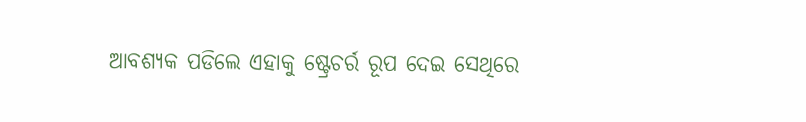ଆବଶ୍ୟକ ପଡିଲେ ଏହାକୁ ଷ୍ଟ୍ରେଚର୍ର ରୂପ ଦେଇ ସେଥିରେ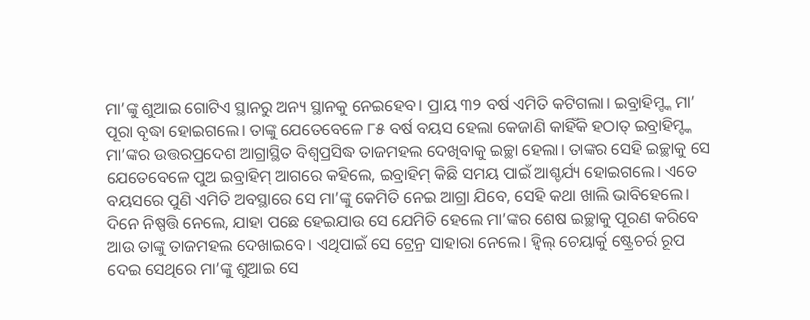ମା’ଙ୍କୁ ଶୁଆଇ ଗୋଟିଏ ସ୍ଥାନରୁ ଅନ୍ୟ ସ୍ଥାନକୁ ନେଇହେବ। ପ୍ରାୟ ୩୨ ବର୍ଷ ଏମିତି କଟିଗଲା। ଇବ୍ରାହିମ୍ଙ୍କ ମା’ ପୂରା ବୃଦ୍ଧା ହୋଇଗଲେ। ତାଙ୍କୁ ଯେତେବେଳେ ୮୫ ବର୍ଷ ବୟସ ହେଲା କେଜାଣି କାହିଁକି ହଠାତ୍ ଇବ୍ରାହିମ୍ଙ୍କ ମା’ଙ୍କର ଉତ୍ତରପ୍ରଦେଶ ଆଗ୍ରାସ୍ଥିତ ବିଶ୍ୱପ୍ରସିଦ୍ଧ ତାଜମହଲ ଦେଖିବାକୁ ଇଚ୍ଛା ହେଲା। ତାଙ୍କର ସେହି ଇଚ୍ଛାକୁ ସେ ଯେତେବେଳେ ପୁଅ ଇବ୍ରାହିମ୍ ଆଗରେ କହିଲେ, ଇବ୍ରାହିମ୍ କିଛି ସମୟ ପାଇଁ ଆଶ୍ଚର୍ଯ୍ୟ ହୋଇଗଲେ। ଏତେ ବୟସରେ ପୁଣି ଏମିତି ଅବସ୍ଥାରେ ସେ ମା’ଙ୍କୁ କେମିତି ନେଇ ଆଗ୍ରା ଯିବେ, ସେହି କଥା ଖାଲି ଭାବିହେଲେ। ଦିନେ ନିଷ୍ପତ୍ତି ନେଲେ, ଯାହା ପଛେ ହେଇଯାଉ ସେ ଯେମିତି ହେଲେ ମା’ଙ୍କର ଶେଷ ଇଚ୍ଛାକୁ ପୂରଣ କରିବେ ଆଉ ତାଙ୍କୁ ତାଜମହଲ ଦେଖାଇବେ। ଏଥିପାଇଁ ସେ ଟ୍ରେନ୍ର ସାହାରା ନେଲେ। ହ୍ବିଲ୍ ଚେୟାର୍କୁ ଷ୍ଟ୍ରେଚର୍ର ରୂପ ଦେଇ ସେଥିରେ ମା’ଙ୍କୁ ଶୁଆଇ ସେ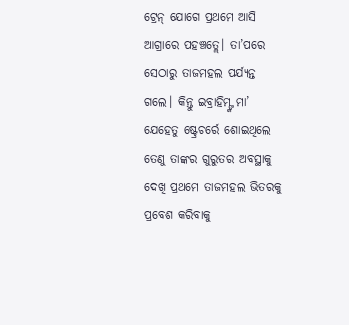ଟ୍ରେନ୍ ଯୋଗେ ପ୍ରଥମେ ଆସି ଆଗ୍ରାରେ ପହଞ୍ଚତ୍ଲେ। ତା’ପରେ ସେଠାରୁ ତାଜମହଲ ପର୍ଯ୍ୟନ୍ତ ଗଲେ। କିନ୍ତୁ ଇବ୍ରାହିମ୍ଙ୍କ ମା’ ଯେହେତୁ ଷ୍ଟ୍ରେଚର୍ରେ ଶୋଇଥିଲେ ତେଣୁ ତାଙ୍କର ଗୁରୁତର ଅବସ୍ଥାକୁ ଦେଖି ପ୍ରଥମେ ତାଜମହଲ ଭିତରକୁ ପ୍ରବେଶ କରିବାକୁ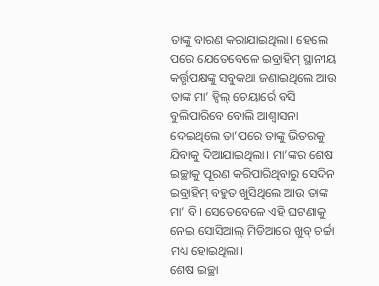ତାଙ୍କୁ ବାରଣ କରାଯାଇଥିଲା। ହେଲେ ପରେ ଯେତେବେଳେ ଇବ୍ରାହିମ୍ ସ୍ଥାନୀୟ କର୍ତ୍ତୃପକ୍ଷଙ୍କୁ ସବୁକଥା ଜଣାଇଥିଲେ ଆଉ ତାଙ୍କ ମା’ ହ୍ବିଲ୍ ଚେୟାର୍ରେ ବସି ବୁଲିପାରିବେ ବୋଲି ଆଶ୍ୱାସନା ଦେଇଥିଲେ ତା’ପରେ ତାଙ୍କୁ ଭିତରକୁ ଯିବାକୁ ଦିଆଯାଇଥିଲା। ମା’ଙ୍କର ଶେଷ ଇଚ୍ଛାକୁ ପୂରଣ କରିପାରିଥିବାରୁ ସେଦିନ ଇବ୍ରାହିମ୍ ବହୁତ ଖୁସିଥିଲେ ଆଉ ତାଙ୍କ ମା’ ବି। ସେତେବେଳେ ଏହି ଘଟଣାକୁ ନେଇ ସୋସିଆଲ୍ ମିଡିଆରେ ଖୁବ୍ ଚର୍ଚ୍ଚା ମଧ୍ୟ ହୋଇଥିଲା।
ଶେଷ ଇଚ୍ଛା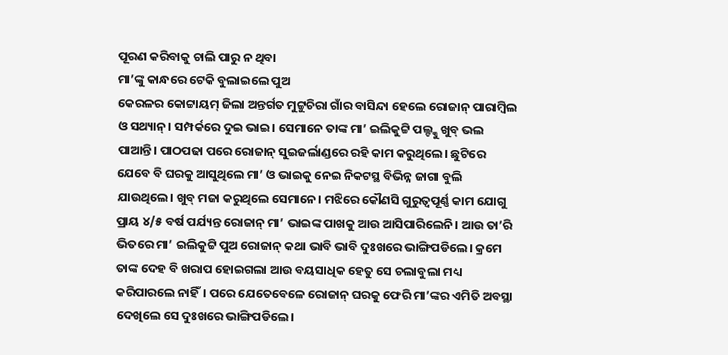ପୂରଣ କରିବାକୁ ଚାଲି ପାରୁ ନ ଥିବା
ମା’ଙ୍କୁ କାନ୍ଧରେ ଟେକି ବୁଲାଇଲେ ପୁଅ
କେରଳର କୋଟ୍ଟାୟମ୍ ଜିଲା ଅନ୍ତର୍ଗତ ମୁଟ୍ଟୁଚିରା ଗାଁର ବାସିନ୍ଦା ହେଲେ ରୋଜାନ୍ ପାରାମ୍ବିଲ ଓ ସଥ୍ୟାନ୍। ସମ୍ପର୍କରେ ଦୁଇ ଭାଇ। ସେମାନେ ତାଙ୍କ ମା’ ଇଲିକୁଟ୍ଟି ପଲ୍ଙ୍କୁ ଖୁବ୍ ଭଲ ପାଆନ୍ତି। ପାଠପଢା ପରେ ରୋଜାନ୍ ସୁଇଜର୍ଲାଣ୍ଡରେ ରହି କାମ କରୁଥିଲେ। ଛୁଟିରେ ଯେବେ ବି ଘରକୁ ଆସୁଥିଲେ ମା’ ଓ ଭାଇକୁ ନେଇ ନିକଟସ୍ଥ ବିଭିନ୍ନ ଜାଗା ବୁଲି ଯାଉଥିଲେ। ଖୁବ୍ ମଜା କରୁଥିଲେ ସେମାନେ। ମଝିରେ କୌଣସି ଗୁରୁତ୍ୱପୂର୍ଣ୍ଣ କାମ ଯୋଗୁ ପ୍ରାୟ ୪/୫ ବର୍ଷ ପର୍ଯ୍ୟନ୍ତ ରୋଜାନ୍ ମା’ ଭାଇଙ୍କ ପାଖକୁ ଆଉ ଆସିପାରିଲେନି। ଆଉ ତା’ରି ଭିତରେ ମା’ ଇଲିକୁଟ୍ଟି ପୁଅ ରୋଜାନ୍ କଥା ଭାବି ଭାବି ଦୁଃଖରେ ଭାଙ୍ଗିପଡିଲେ। କ୍ରମେ ତାଙ୍କ ଦେହ ବି ଖରାପ ହୋଇଗଲା ଆଉ ବୟସାଧିକ ହେତୁ ସେ ଚଲାବୁଲା ମଧ୍ୟ କରିପାରଲେ ନାହିଁ। ପରେ ଯେତେବେଳେ ରୋଜାନ୍ ଘରକୁ ଫେରି ମା’ଙ୍କର ଏମିତି ଅବସ୍ଥା ଦେଖିଲେ ସେ ଦୁଃଖରେ ଭାଙ୍ଗିପଡିଲେ।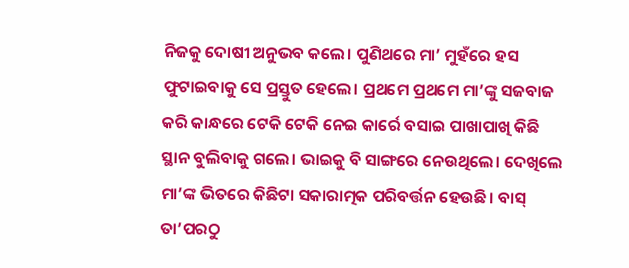ନିଜକୁ ଦୋଷୀ ଅନୁଭବ କଲେ। ପୁଣିଥରେ ମା’ ମୁହଁରେ ହସ ଫୁଟାଇବାକୁ ସେ ପ୍ରସ୍ତୁତ ହେଲେ। ପ୍ରଥମେ ପ୍ରଥମେ ମା’ଙ୍କୁ ସଜବାଜ କରି କାନ୍ଧରେ ଟେକି ଟେକି ନେଇ କାର୍ରେ ବସାଇ ପାଖାପାଖି କିଛି ସ୍ଥାନ ବୁଲିବାକୁ ଗଲେ। ଭାଇକୁ ବି ସାଙ୍ଗରେ ନେଉଥିଲେ। ଦେଖିଲେ ମା’ଙ୍କ ଭିତରେ କିଛିଟା ସକାରାତ୍ମକ ପରିବର୍ତ୍ତନ ହେଉଛି। ବାସ୍ ତା’ପରଠୁ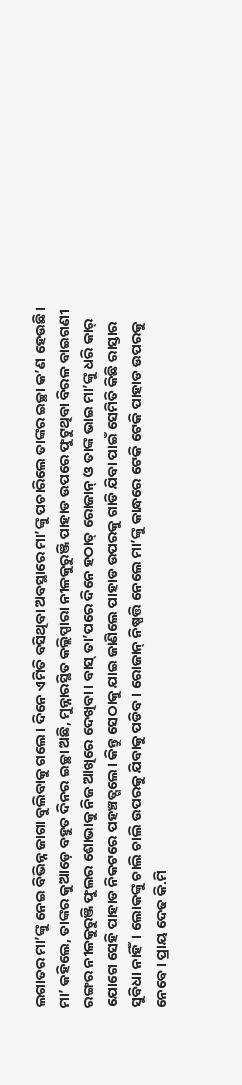ଲଗାତର ମା’ଙ୍କୁ ନେଇ ବିଭିନ୍ନ ଜାଗା ବୁଲିବାକୁ ଗଲେ। ଦିନେ ଏମିତି ବସିଥିବା ଅବସ୍ଥାରେ ମା’ଙ୍କୁ ପଚାରିଲେ ତାଙ୍କର ଇଚ୍ଛା କ’ଣ ହେଉଛି। ମା’ କହିଲେ, ତାଙ୍କର କୁଆଡ଼େ ବହୁତ ଦିନର ଇଚ୍ଛା ଅଛି, ମୁନ୍ନାରସ୍ଥିତ କଲ୍ଲିପ୍ପାରା ନୀଳକୁରୁଞ୍ଜି ପାହାଡ ଉପରେ ଫୁଟୁଥିବା ବିରଳ ବାଇଗଣୀ ରଙ୍ଗର ନୀଳକୁରୁଞ୍ଜି ଫୁଲର ଶୋଭାକୁ ନିଜ ଆଖିରେ ଦେଖିବା। ବାସ୍ ତା’ପରେ ଦିନେ ହଠାତ୍ ରୋଜାନ୍ ଓ ତାଙ୍କ ଭାଇ ମା’ଙ୍କୁ ଧରି କାର୍ ଯୋଗେ ସେହି ପାହାଡ ନିକଟରେ ପହଞ୍ଚତ୍ଗଲେ। କିନ୍ତୁ ସେଠାକୁ ଯାଇ ଜାଣିଲେ ପାହାଡ ଉପରକୁ ଗାଡି ଯିବା ପାଇଁ ସେମିତି କିଛି ରାସ୍ତାର ସୁବିଧା ନାହିଁ। ଲୋକଙ୍କୁ ଚାଲି ଚାଲି ଉପରକୁ ଯିବାକୁ ପଡିବ। ରୋଜାନ୍ ନିଷ୍ପତ୍ତି ନେଲେ ମା’ଙ୍କୁ କାନ୍ଧରେ ଟେକି ଟେକି ପାହାଡ ଉପରକୁ ନେବେ। ପ୍ରାୟ ଦେଢ କି.ମି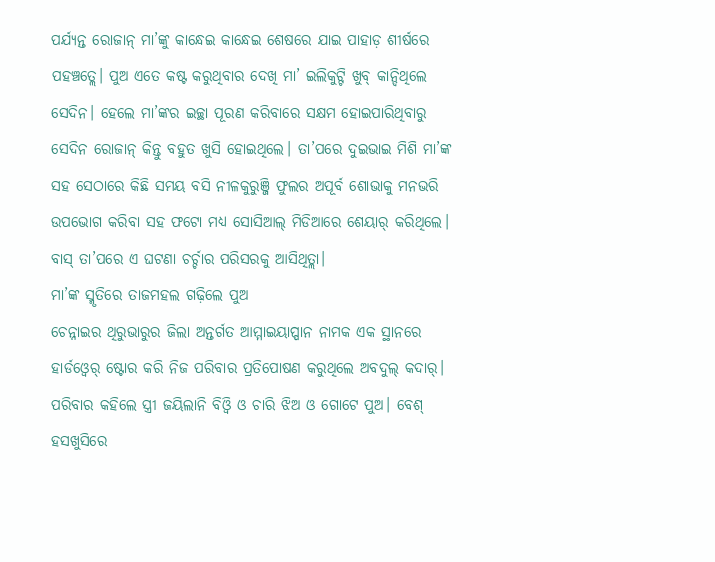ପର୍ଯ୍ୟନ୍ତ ରୋଜାନ୍ ମା’ଙ୍କୁ କାନ୍ଧେଇ କାନ୍ଧେଇ ଶେଷରେ ଯାଇ ପାହାଡ଼ ଶୀର୍ଷରେ ପହଞ୍ଚତ୍ଲେ। ପୁଅ ଏତେ କଷ୍ଟ କରୁଥିବାର ଦେଖି ମା’ ଇଲିକୁଟ୍ଟି ଖୁବ୍ କାନ୍ଦିଥିଲେ ସେଦିନ। ହେଲେ ମା’ଙ୍କର ଇଚ୍ଛା ପୂରଣ କରିବାରେ ସକ୍ଷମ ହୋଇପାରିଥିବାରୁ ସେଦିନ ରୋଜାନ୍ କିନ୍ତୁ ବହୁତ ଖୁସି ହୋଇଥିଲେ। ତା’ପରେ ଦୁଇଭାଇ ମିଶି ମା’ଙ୍କ ସହ ସେଠାରେ କିଛି ସମୟ ବସି ନୀଳକୁରୁଞ୍ଜି ଫୁଲର ଅପୂର୍ବ ଶୋଭାକୁ ମନଭରି ଉପଭୋଗ କରିବା ସହ ଫଟୋ ମଧ୍ୟ ସୋସିଆଲ୍ ମିଡିଆରେ ଶେୟାର୍ କରିଥିଲେ। ବାସ୍ ତା’ପରେ ଏ ଘଟଣା ଚର୍ଚ୍ଚାର ପରିସରକୁ ଆସିଥିତ୍ଲା।
ମା’ଙ୍କ ସ୍ମୃତିରେ ତାଜମହଲ ଗଢ଼ିଲେ ପୁଅ
ଚେନ୍ନାଇର ଥିରୁଭାରୁର ଜିଲା ଅନ୍ତର୍ଗତ ଆମ୍ମାଇୟାପ୍ପାନ ନାମକ ଏକ ସ୍ଥାନରେ ହାର୍ଡଓ୍ବେର୍ ଷ୍ଟୋର କରି ନିଜ ପରିବାର ପ୍ରତିପୋଷଣ କରୁଥିଲେ ଅବଦୁଲ୍ କଦାର୍। ପରିବାର କହିଲେ ସ୍ତ୍ରୀ ଜୟିଲାନି ବିଓ୍ବି ଓ ଚାରି ଝିଅ ଓ ଗୋଟେ ପୁଅ। ବେଶ୍ ହସଖୁସିରେ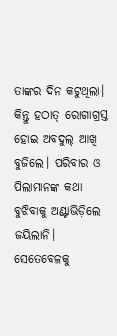ତାଙ୍କର ଦିନ କଟୁଥିଲା। କିନ୍ତୁ ହଠାତ୍ ରୋଗାଗ୍ରସ୍ତ ହୋଇ ଅବଦୁଲ୍ ଆଖି ବୁଜିଲେ। ପରିବାର ଓ ପିଲାମାନଙ୍କ କଥା ବୁଝିବାକୁ ଅଣ୍ଟାଭିଡ଼ିଲେ ଜୟିଲାନି। ସେତେବେଳକୁ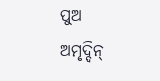ପୁଅ ଅମୃଦ୍ଦିନ୍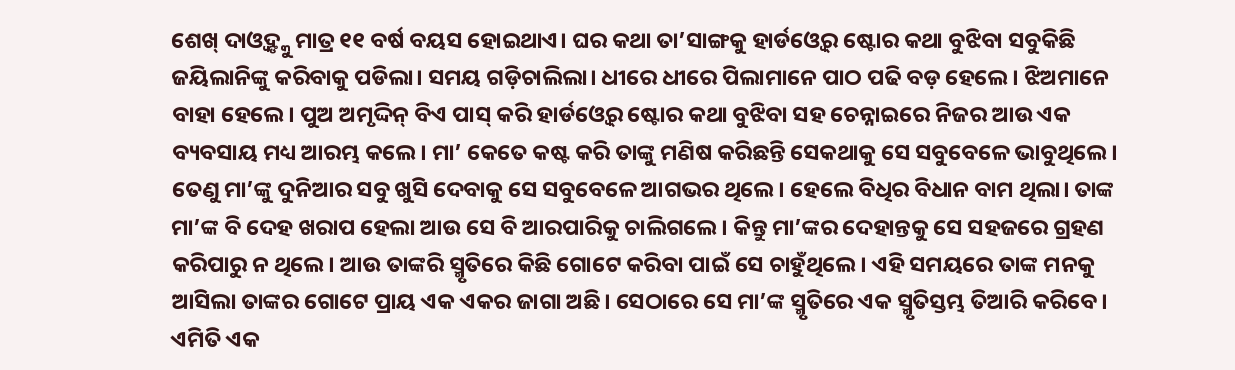ଶେଖ୍ ଦାଓ୍ବଦ୍ଙ୍କୁ ମାତ୍ର ୧୧ ବର୍ଷ ବୟସ ହୋଇଥାଏ। ଘର କଥା ତା’ସାଙ୍ଗକୁ ହାର୍ଡଓ୍ବେର୍ ଷ୍ଟୋର କଥା ବୁଝିବା ସବୁକିଛି ଜୟିଲାନିଙ୍କୁ କରିବାକୁ ପଡିଲା। ସମୟ ଗଡ଼ିଚାଲିଲା। ଧୀରେ ଧୀରେ ପିଲାମାନେ ପାଠ ପଢି ବଡ଼ ହେଲେ। ଝିଅମାନେ ବାହା ହେଲେ। ପୁଅ ଅମୃଦ୍ଦିନ୍ ବିଏ ପାସ୍ କରି ହାର୍ଡଓ୍ବେର୍ ଷ୍ଟୋର କଥା ବୁଝିବା ସହ ଚେନ୍ନାଇରେ ନିଜର ଆଉ ଏକ ବ୍ୟବସାୟ ମଧ୍ୟ ଆରମ୍ଭ କଲେ। ମା’ କେତେ କଷ୍ଟ କରି ତାଙ୍କୁ ମଣିଷ କରିଛନ୍ତି ସେକଥାକୁ ସେ ସବୁବେଳେ ଭାବୁଥିଲେ। ତେଣୁ ମା’ଙ୍କୁ ଦୁନିଆର ସବୁ ଖୁସି ଦେବାକୁ ସେ ସବୁବେଳେ ଆଗଭର ଥିଲେ। ହେଲେ ବିଧିର ବିଧାନ ବାମ ଥିଲା। ତାଙ୍କ ମା’ଙ୍କ ବି ଦେହ ଖରାପ ହେଲା ଆଉ ସେ ବି ଆରପାରିକୁ ଚାଲିଗଲେ। କିନ୍ତୁ ମା’ଙ୍କର ଦେହାନ୍ତକୁ ସେ ସହଜରେ ଗ୍ରହଣ କରିପାରୁ ନ ଥିଲେ। ଆଉ ତାଙ୍କରି ସ୍ମୃତିରେ କିଛି ଗୋଟେ କରିବା ପାଇଁ ସେ ଚାହୁଁଥିଲେ। ଏହି ସମୟରେ ତାଙ୍କ ମନକୁ ଆସିଲା ତାଙ୍କର ଗୋଟେ ପ୍ରାୟ ଏକ ଏକର ଜାଗା ଅଛି। ସେଠାରେ ସେ ମା’ଙ୍କ ସ୍ମୃତିରେ ଏକ ସ୍ମୃତିସ୍ତମ୍ଭ ତିଆରି କରିବେ। ଏମିତି ଏକ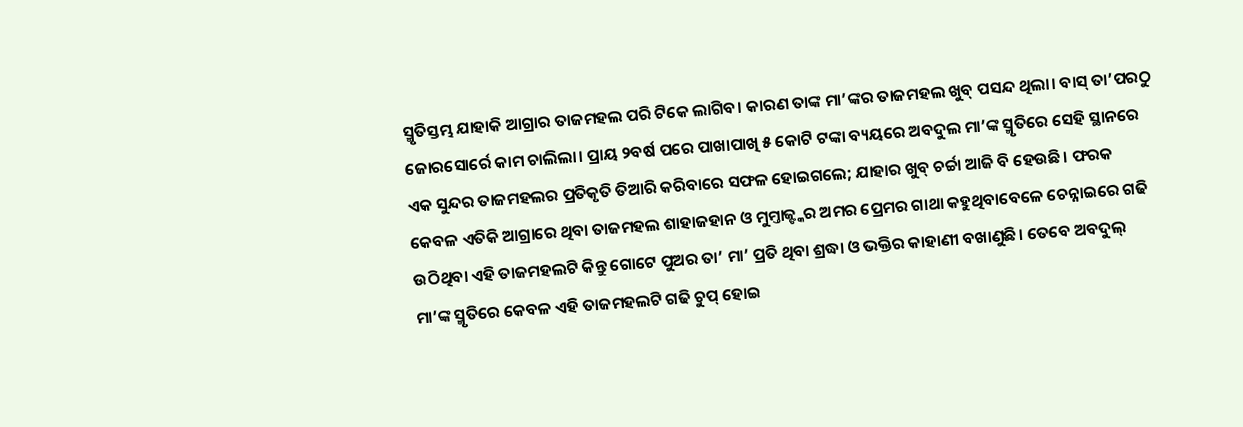ସ୍ମୃତିସ୍ତମ୍ଭ ଯାହାକି ଆଗ୍ରାର ତାଜମହଲ ପରି ଟିକେ ଲାଗିବ। କାରଣ ତାଙ୍କ ମା’ଙ୍କର ତାଜମହଲ ଖୁବ୍ ପସନ୍ଦ ଥିଲା। ବାସ୍ ତା’ପରଠୁ ଜୋରସୋର୍ରେ କାମ ଚାଲିଲା। ପ୍ରାୟ ୨ବର୍ଷ ପରେ ପାଖାପାଖି ୫ କୋଟି ଟଙ୍କା ବ୍ୟୟରେ ଅବଦୁଲ ମା’ଙ୍କ ସ୍ମୃତିରେ ସେହି ସ୍ଥାନରେ ଏକ ସୁନ୍ଦର ତାଜମହଲର ପ୍ରତିକୃତି ତିଆରି କରିବାରେ ସଫଳ ହୋଇଗଲେ; ଯାହାର ଖୁବ୍ ଚର୍ଚ୍ଚା ଆଜି ବି ହେଉଛି। ଫରକ କେବଳ ଏତିକି ଆଗ୍ରାରେ ଥିବା ତାଜମହଲ ଶାହାଜହାନ ଓ ମୁମ୍ତାଜ୍ଙ୍କର ଅମର ପ୍ରେମର ଗାଥା କହୁଥିବାବେଳେ ଚେନ୍ନାଇରେ ଗଢି ଉଠିଥିବା ଏହି ତାଜମହଲଟି କିନ୍ତୁ ଗୋଟେ ପୁଅର ତା’ ମା’ ପ୍ରତି ଥିବା ଶ୍ରଦ୍ଧା ଓ ଭକ୍ତିର କାହାଣୀ ବଖାଣୁଛି। ତେବେ ଅବଦୁଲ୍ ମା’ଙ୍କ ସ୍ମୃତିରେ କେବଳ ଏହି ତାଜମହଲଟି ଗଢି ଚୁପ୍ ହୋଇ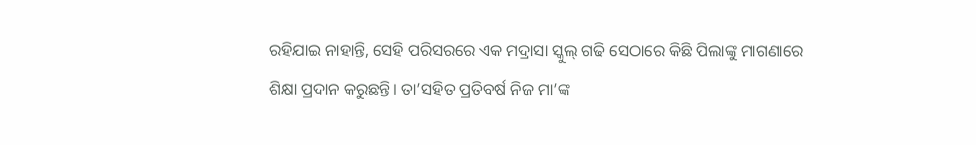ରହିଯାଇ ନାହାନ୍ତି, ସେହି ପରିସରରେ ଏକ ମଦ୍ରାସା ସ୍କୁଲ୍ ଗଢି ସେଠାରେ କିଛି ପିଲାଙ୍କୁ ମାଗଣାରେ ଶିକ୍ଷା ପ୍ରଦାନ କରୁଛନ୍ତି। ତା’ସହିତ ପ୍ରତିବର୍ଷ ନିଜ ମା’ଙ୍କ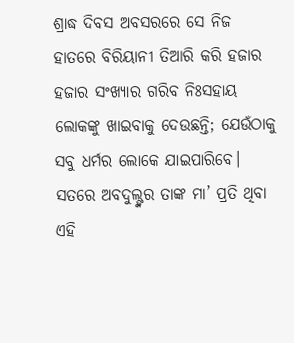ଶ୍ରାଦ୍ଧ ଦିବସ ଅବସରରେ ସେ ନିଜ ହାତରେ ବିରିୟାନୀ ତିଆରି କରି ହଜାର ହଜାର ସଂଖ୍ୟାର ଗରିବ ନିଃସହାୟ ଲୋକଙ୍କୁ ଖାଇବାକୁ ଦେଉଛନ୍ତି; ଯେଉଁଠାକୁ ସବୁ ଧର୍ମର ଲୋକେ ଯାଇପାରିବେ। ସତରେ ଅବଦୁଲ୍ଙ୍କର ତାଙ୍କ ମା’ ପ୍ରତି ଥିବା ଏହି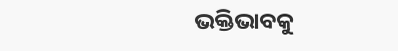ଭକ୍ତିଭାବକୁ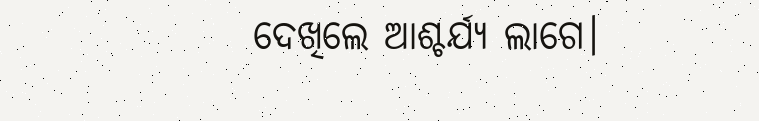ଦେଖିଲେ ଆଶ୍ଚର୍ଯ୍ୟ ଲାଗେ।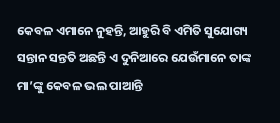କେବଳ ଏମାନେ ନୁହନ୍ତି, ଆହୁରି ବି ଏମିତି ସୁଯୋଗ୍ୟ ସନ୍ତାନ ସନ୍ତତି ଅଛନ୍ତି ଏ ଦୁନିଆରେ ଯେଉଁମାନେ ତାଙ୍କ ମା’ଙ୍କୁ କେବଳ ଭଲ ପାଆନ୍ତି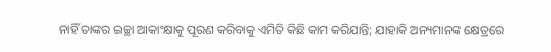ନାହିଁ ତାଙ୍କର ଇଚ୍ଛା ଆକାଂକ୍ଷାକୁ ପୂରଣ କରିବାକୁ ଏମିତି କିଛି କାମ କରିଯାନ୍ତି; ଯାହାକି ଅନ୍ୟମାନଙ୍କ କ୍ଷେତ୍ରରେ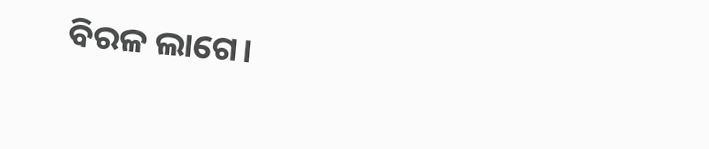ବିରଳ ଲାଗେ।